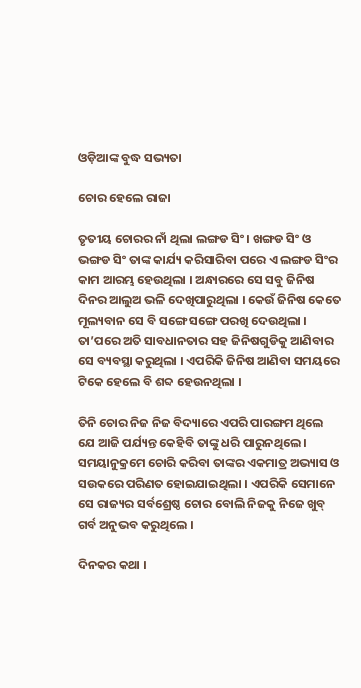ଓଡ଼ିଆଙ୍କ ବୁଦ୍ଧ ସଭ୍ୟତା

ଚୋର ହେଲେ ରାଜା

ତୃତୀୟ ଚୋରର ନାଁ ଥିଲା ଲଙ୍ଗଡ ସିଂ । ଖଙ୍ଗଡ ସିଂ ଓ ଭଙ୍ଗଡ ସିଂ ତାଙ୍କ କାର୍ଯ୍ୟ କରିସାରିବା ପରେ ଏ ଲଙ୍ଗଡ ସିଂର କାମ ଆରମ୍ଭ ହେଉଥିଲା । ଅନ୍ଧାରରେ ସେ ସବୁ ଜିନିଷ ଦିନର ଆଲୁଅ ଭଳି ଦେଖିପାରୁଥିଲା । କେଉଁ ଜିନିଷ କେତେ ମୂଲ୍ୟବାନ ସେ ବି ସଙ୍ଗେ ସଙ୍ଗେ ପରଖି ଦେଉଥିଲା । ତା’ପରେ ଅତି ସାବଧାନତାର ସହ ଜିନିଷଗୁଡିକୁ ଆଣିବାର ସେ ବ୍ୟବସ୍ଥା କରୁଥିଲା । ଏପରିକି ଜିନିଷ ଆଣିବା ସମୟରେ ଟିକେ ହେଲେ ବି ଶବ୍ଦ ହେଉନଥିଲା ।

ତିନି ଚୋର ନିଜ ନିଜ ବିଦ୍ୟାରେ ଏପରି ପାରଙ୍ଗମ ଥିଲେ ଯେ ଆଜି ପର୍ଯ୍ୟନ୍ତ କେହିବି ତାଙ୍କୁ ଧରି ପାରୁନଥିଲେ । ସମୟାନୁକ୍ରମେ ଚୋରି କରିବା ତାଙ୍କର ଏକମାତ୍ର ଅଭ୍ୟାସ ଓ ସଉକରେ ପରିଣତ ହୋଇଯାଇଥିଲା । ଏପରିକି ସେମାନେ ସେ ରାଜ୍ୟର ସର୍ବଶ୍ରେଷ୍ଠ ଚୋର ବୋଲି ନିଜକୁ ନିଜେ ଖୁବ୍ ଗର୍ବ ଅନୁଭବ କରୁଥିଲେ ।

ଦିନକର କଥା ।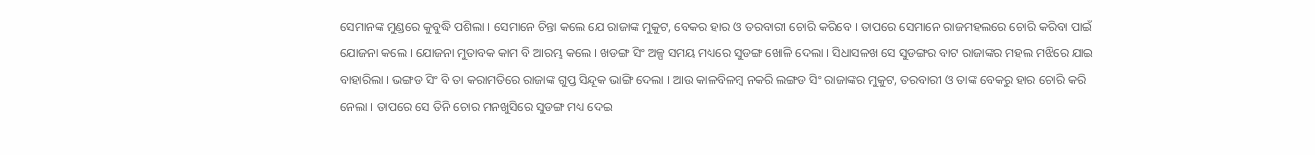ସେମାନଙ୍କ ମୁଣ୍ଡରେ କୁବୁଦ୍ଧି ପଶିଲା । ସେମାନେ ଚିନ୍ତା କଲେ ଯେ ରାଜାଙ୍କ ମୁକୁଟ, ବେକର ହାର ଓ ତରବାରୀ ଚୋରି କରିବେ । ତାପରେ ସେମାନେ ରାଜମହଲରେ ଚୋରି କରିବା ପାଇଁ ଯୋଜନା କଲେ । ଯୋଜନା ମୁତାବକ କାମ ବି ଆରମ୍ଭ କଲେ । ଖଡଙ୍ଗ ସିଂ ଅଳ୍ପ ସମୟ ମଧ୍ୟରେ ସୁଡଙ୍ଗ ଖୋଳି ଦେଲା । ସିଧାସଳଖ ସେ ସୁଡଙ୍ଗର ବାଟ ରାଜାଙ୍କର ମହଲ ମଝିରେ ଯାଇ ବାହାରିଲା । ଭଙ୍ଗଡ ସିଂ ବି ତା କରାମତିରେ ରାଜାଙ୍କ ଗୁପ୍ତ ସିନ୍ଦୂକ ଭାଙ୍ଗି ଦେଲା । ଆଉ କାଳବିଳମ୍ବ ନକରି ଲଙ୍ଗଡ ସିଂ ରାଜାଙ୍କର ମୁକୁଟ, ତରବାରୀ ଓ ତାଙ୍କ ବେକରୁ ହାର ଚୋରି କରି ନେଲା । ତାପରେ ସେ ତିନି ଚୋର ମନଖୁସିରେ ସୁଡଙ୍ଗ ମଧ୍ୟ ଦେଇ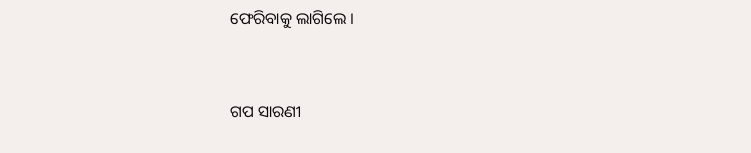ଫେରିବାକୁ ଲାଗିଲେ ।


ଗପ ସାରଣୀ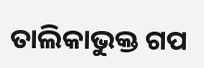ତାଲିକାଭୁକ୍ତ ଗପ